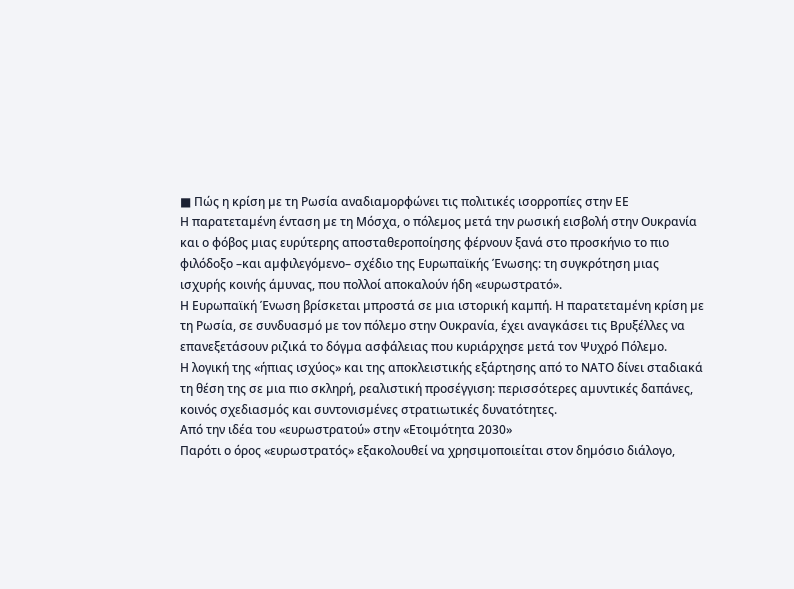■ Πώς η κρίση µε τη Ρωσία αναδιαµορφώνει τις πολιτικές ισορροπίες στην ΕΕ
Η παρατεταµένη ένταση µε τη Μόσχα, ο πόλεµος µετά την ρωσική εισβολή στην Ουκρανία και ο φόβος µιας ευρύτερης αποσταθεροποίησης φέρνουν ξανά στο προσκήνιο το πιο φιλόδοξο –και αµφιλεγόµενο– σχέδιο της Ευρωπαϊκής Ένωσης: τη συγκρότηση µιας ισχυρής κοινής άµυνας, που πολλοί αποκαλούν ήδη «ευρωστρατό».
Η Ευρωπαϊκή Ένωση βρίσκεται µπροστά σε µια ιστορική καµπή. Η παρατεταµένη κρίση µε τη Ρωσία, σε συνδυασµό µε τον πόλεµο στην Ουκρανία, έχει αναγκάσει τις Βρυξέλλες να επανεξετάσουν ριζικά το δόγµα ασφάλειας που κυριάρχησε µετά τον Ψυχρό Πόλεµο.
Η λογική της «ήπιας ισχύος» και της αποκλειστικής εξάρτησης από το ΝΑΤΟ δίνει σταδιακά τη θέση της σε µια πιο σκληρή, ρεαλιστική προσέγγιση: περισσότερες αµυντικές δαπάνες, κοινός σχεδιασµός και συντονισµένες στρατιωτικές δυνατότητες.
Από την ιδέα του «ευρωστρατού» στην «Ετοιµότητα 2030»
Παρότι ο όρος «ευρωστρατός» εξακολουθεί να χρησιµοποιείται στον δηµόσιο διάλογο,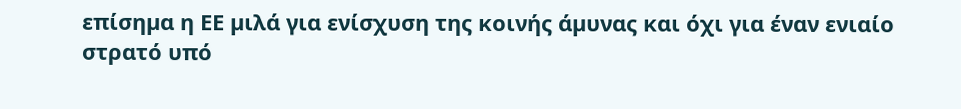επίσηµα η ΕΕ µιλά για ενίσχυση της κοινής άµυνας και όχι για έναν ενιαίο στρατό υπό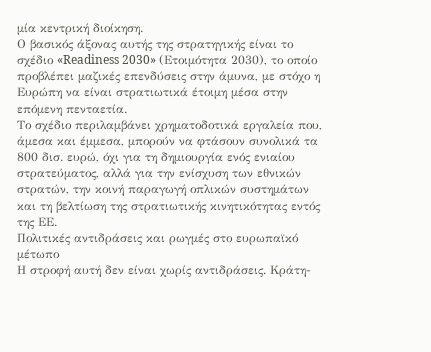µία κεντρική διοίκηση.
Ο βασικός άξονας αυτής της στρατηγικής είναι το σχέδιο «Readiness 2030» (Ετοιµότητα 2030), το οποίο προβλέπει µαζικές επενδύσεις στην άµυνα, µε στόχο η Ευρώπη να είναι στρατιωτικά έτοιµη µέσα στην επόµενη πενταετία.
Το σχέδιο περιλαµβάνει χρηµατοδοτικά εργαλεία που, άµεσα και έµµεσα, µπορούν να φτάσουν συνολικά τα 800 δισ. ευρώ, όχι για τη δηµιουργία ενός ενιαίου στρατεύµατος, αλλά για την ενίσχυση των εθνικών στρατών, την κοινή παραγωγή οπλικών συστηµάτων και τη βελτίωση της στρατιωτικής κινητικότητας εντός της ΕΕ.
Πολιτικές αντιδράσεις και ρωγµές στο ευρωπαϊκό µέτωπο
Η στροφή αυτή δεν είναι χωρίς αντιδράσεις. Κράτη-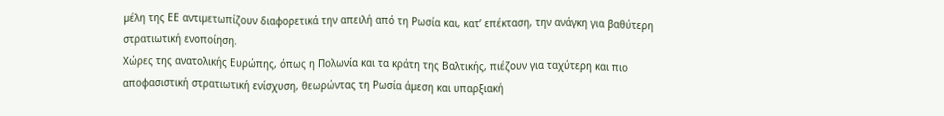µέλη της ΕΕ αντιµετωπίζουν διαφορετικά την απειλή από τη Ρωσία και, κατ’ επέκταση, την ανάγκη για βαθύτερη στρατιωτική ενοποίηση.
Χώρες της ανατολικής Ευρώπης, όπως η Πολωνία και τα κράτη της Βαλτικής, πιέζουν για ταχύτερη και πιο αποφασιστική στρατιωτική ενίσχυση, θεωρώντας τη Ρωσία άµεση και υπαρξιακή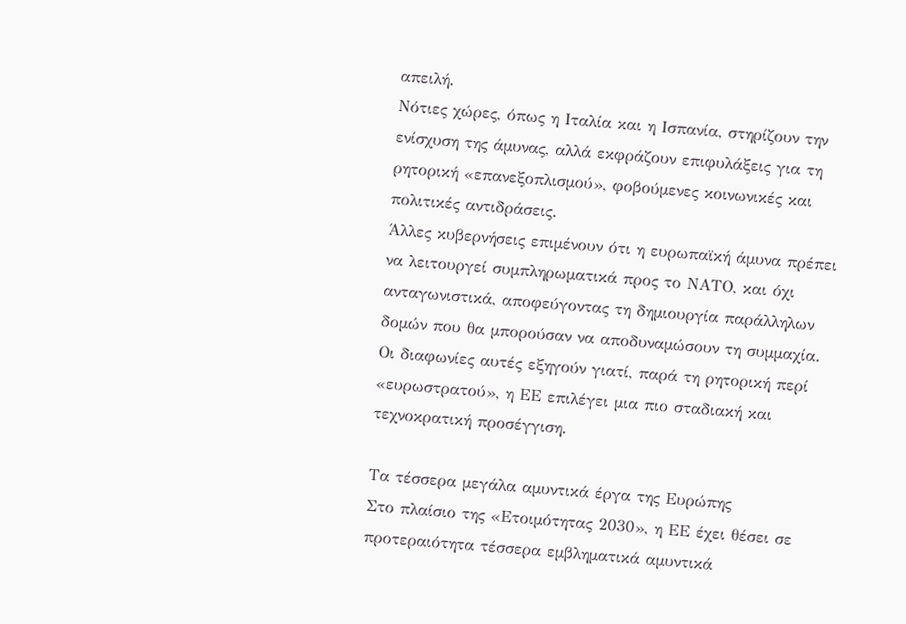απειλή.
Νότιες χώρες, όπως η Ιταλία και η Ισπανία, στηρίζουν την ενίσχυση της άµυνας, αλλά εκφράζουν επιφυλάξεις για τη ρητορική «επανεξοπλισµού», φοβούµενες κοινωνικές και πολιτικές αντιδράσεις.
Άλλες κυβερνήσεις επιµένουν ότι η ευρωπαϊκή άµυνα πρέπει να λειτουργεί συµπληρωµατικά προς το ΝΑΤΟ, και όχι ανταγωνιστικά, αποφεύγοντας τη δηµιουργία παράλληλων δοµών που θα µπορούσαν να αποδυναµώσουν τη συµµαχία.
Οι διαφωνίες αυτές εξηγούν γιατί, παρά τη ρητορική περί «ευρωστρατού», η ΕΕ επιλέγει µια πιο σταδιακή και τεχνοκρατική προσέγγιση.

Τα τέσσερα µεγάλα αµυντικά έργα της Ευρώπης
Στο πλαίσιο της «Ετοιµότητας 2030», η ΕΕ έχει θέσει σε προτεραιότητα τέσσερα εµβληµατικά αµυντικά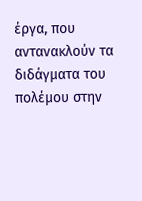έργα, που αντανακλούν τα διδάγµατα του πολέµου στην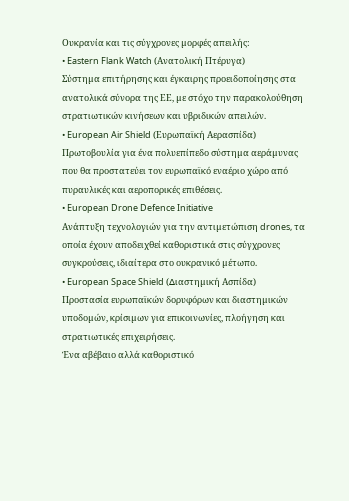Ουκρανία και τις σύγχρονες µορφές απειλής:
• Eastern Flank Watch (Ανατολική Πτέρυγα)
Σύστηµα επιτήρησης και έγκαιρης προειδοποίησης στα ανατολικά σύνορα της ΕΕ, µε στόχο την παρακολούθηση στρατιωτικών κινήσεων και υβριδικών απειλών.
• European Air Shield (Ευρωπαϊκή Αερασπίδα)
Πρωτοβουλία για ένα πολυεπίπεδο σύστηµα αεράµυνας που θα προστατεύει τον ευρωπαϊκό εναέριο χώρο από πυραυλικές και αεροπορικές επιθέσεις.
• European Drone Defence Initiative
Ανάπτυξη τεχνολογιών για την αντιµετώπιση drones, τα οποία έχουν αποδειχθεί καθοριστικά στις σύγχρονες συγκρούσεις, ιδιαίτερα στο ουκρανικό µέτωπο.
• European Space Shield (∆ιαστηµική Ασπίδα)
Προστασία ευρωπαϊκών δορυφόρων και διαστηµικών υποδοµών, κρίσιµων για επικοινωνίες, πλοήγηση και στρατιωτικές επιχειρήσεις.
Ένα αβέβαιο αλλά καθοριστικό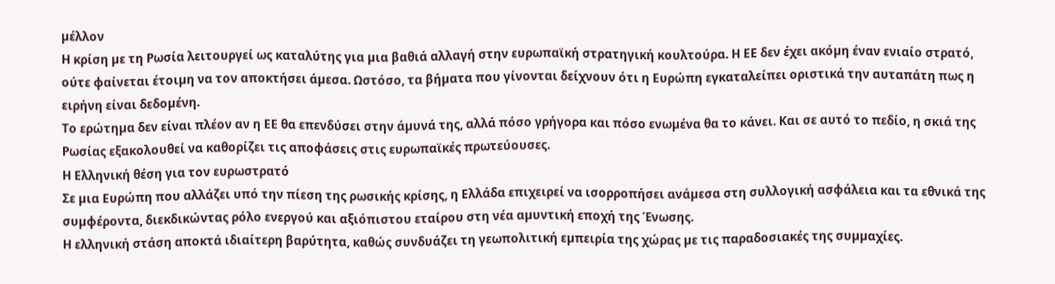µέλλον
Η κρίση µε τη Ρωσία λειτουργεί ως καταλύτης για µια βαθιά αλλαγή στην ευρωπαϊκή στρατηγική κουλτούρα. Η ΕΕ δεν έχει ακόµη έναν ενιαίο στρατό, ούτε φαίνεται έτοιµη να τον αποκτήσει άµεσα. Ωστόσο, τα βήµατα που γίνονται δείχνουν ότι η Ευρώπη εγκαταλείπει οριστικά την αυταπάτη πως η ειρήνη είναι δεδοµένη.
Το ερώτηµα δεν είναι πλέον αν η ΕΕ θα επενδύσει στην άµυνά της, αλλά πόσο γρήγορα και πόσο ενωµένα θα το κάνει. Και σε αυτό το πεδίο, η σκιά της Ρωσίας εξακολουθεί να καθορίζει τις αποφάσεις στις ευρωπαϊκές πρωτεύουσες.
Η Ελληνική θέση για τον ευρωστρατό
Σε µια Ευρώπη που αλλάζει υπό την πίεση της ρωσικής κρίσης, η Ελλάδα επιχειρεί να ισορροπήσει ανάµεσα στη συλλογική ασφάλεια και τα εθνικά της συµφέροντα, διεκδικώντας ρόλο ενεργού και αξιόπιστου εταίρου στη νέα αµυντική εποχή της Ένωσης.
Η ελληνική στάση αποκτά ιδιαίτερη βαρύτητα, καθώς συνδυάζει τη γεωπολιτική εµπειρία της χώρας µε τις παραδοσιακές της συµµαχίες.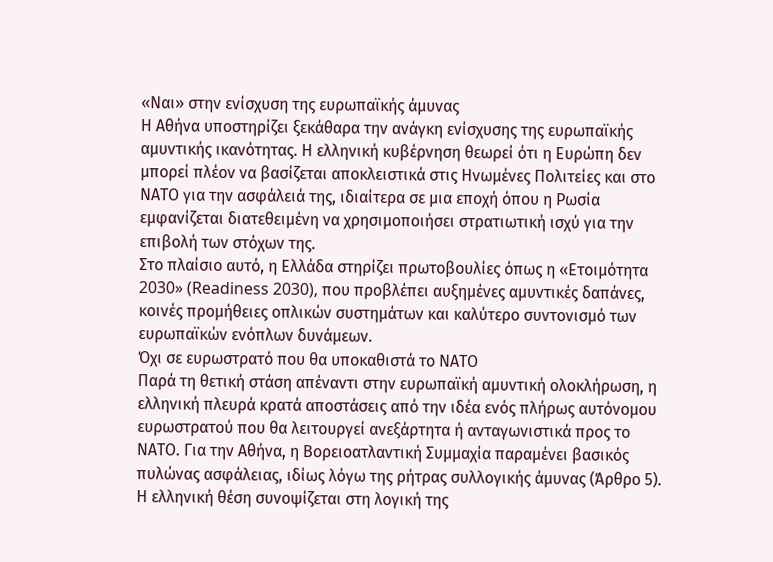«Ναι» στην ενίσχυση της ευρωπαϊκής άµυνας
Η Αθήνα υποστηρίζει ξεκάθαρα την ανάγκη ενίσχυσης της ευρωπαϊκής αµυντικής ικανότητας. Η ελληνική κυβέρνηση θεωρεί ότι η Ευρώπη δεν µπορεί πλέον να βασίζεται αποκλειστικά στις Ηνωµένες Πολιτείες και στο ΝΑΤΟ για την ασφάλειά της, ιδιαίτερα σε µια εποχή όπου η Ρωσία εµφανίζεται διατεθειµένη να χρησιµοποιήσει στρατιωτική ισχύ για την επιβολή των στόχων της.
Στο πλαίσιο αυτό, η Ελλάδα στηρίζει πρωτοβουλίες όπως η «Ετοιµότητα 2030» (Readiness 2030), που προβλέπει αυξηµένες αµυντικές δαπάνες, κοινές προµήθειες οπλικών συστηµάτων και καλύτερο συντονισµό των ευρωπαϊκών ενόπλων δυνάµεων.
Όχι σε ευρωστρατό που θα υποκαθιστά το ΝΑΤΟ
Παρά τη θετική στάση απέναντι στην ευρωπαϊκή αµυντική ολοκλήρωση, η ελληνική πλευρά κρατά αποστάσεις από την ιδέα ενός πλήρως αυτόνοµου ευρωστρατού που θα λειτουργεί ανεξάρτητα ή ανταγωνιστικά προς το ΝΑΤΟ. Για την Αθήνα, η Βορειοατλαντική Συµµαχία παραµένει βασικός πυλώνας ασφάλειας, ιδίως λόγω της ρήτρας συλλογικής άµυνας (Άρθρο 5).
Η ελληνική θέση συνοψίζεται στη λογική της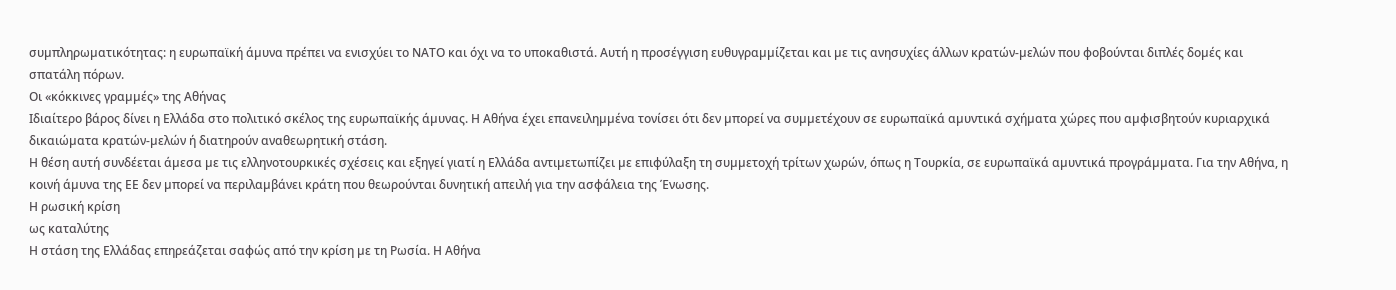συµπληρωµατικότητας: η ευρωπαϊκή άµυνα πρέπει να ενισχύει το ΝΑΤΟ και όχι να το υποκαθιστά. Αυτή η προσέγγιση ευθυγραµµίζεται και µε τις ανησυχίες άλλων κρατών-µελών που φοβούνται διπλές δοµές και σπατάλη πόρων.
Οι «κόκκινες γραµµές» της Αθήνας
Ιδιαίτερο βάρος δίνει η Ελλάδα στο πολιτικό σκέλος της ευρωπαϊκής άµυνας. Η Αθήνα έχει επανειληµµένα τονίσει ότι δεν µπορεί να συµµετέχουν σε ευρωπαϊκά αµυντικά σχήµατα χώρες που αµφισβητούν κυριαρχικά δικαιώµατα κρατών-µελών ή διατηρούν αναθεωρητική στάση.
Η θέση αυτή συνδέεται άµεσα µε τις ελληνοτουρκικές σχέσεις και εξηγεί γιατί η Ελλάδα αντιµετωπίζει µε επιφύλαξη τη συµµετοχή τρίτων χωρών, όπως η Τουρκία, σε ευρωπαϊκά αµυντικά προγράµµατα. Για την Αθήνα, η κοινή άµυνα της ΕΕ δεν µπορεί να περιλαµβάνει κράτη που θεωρούνται δυνητική απειλή για την ασφάλεια της Ένωσης.
Η ρωσική κρίση
ως καταλύτης
Η στάση της Ελλάδας επηρεάζεται σαφώς από την κρίση µε τη Ρωσία. Η Αθήνα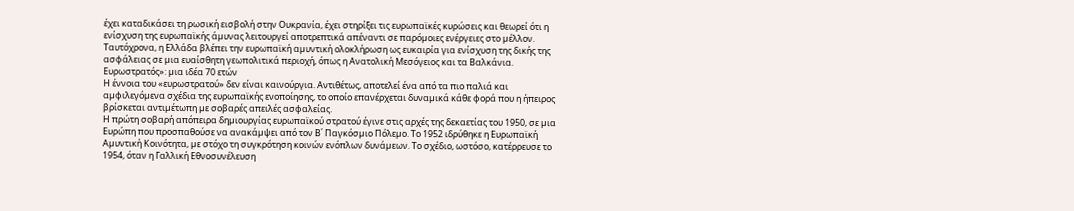έχει καταδικάσει τη ρωσική εισβολή στην Ουκρανία, έχει στηρίξει τις ευρωπαϊκές κυρώσεις και θεωρεί ότι η ενίσχυση της ευρωπαϊκής άµυνας λειτουργεί αποτρεπτικά απέναντι σε παρόµοιες ενέργειες στο µέλλον.
Ταυτόχρονα, η Ελλάδα βλέπει την ευρωπαϊκή αµυντική ολοκλήρωση ως ευκαιρία για ενίσχυση της δικής της ασφάλειας σε µια ευαίσθητη γεωπολιτικά περιοχή, όπως η Ανατολική Μεσόγειος και τα Βαλκάνια.
Ευρωστρατός»: µια ιδέα 70 ετών
Η έννοια του «ευρωστρατού» δεν είναι καινούργια. Αντιθέτως, αποτελεί ένα από τα πιο παλιά και αµφιλεγόµενα σχέδια της ευρωπαϊκής ενοποίησης, το οποίο επανέρχεται δυναµικά κάθε φορά που η ήπειρος βρίσκεται αντιµέτωπη µε σοβαρές απειλές ασφαλείας.
Η πρώτη σοβαρή απόπειρα δηµιουργίας ευρωπαϊκού στρατού έγινε στις αρχές της δεκαετίας του 1950, σε µια Ευρώπη που προσπαθούσε να ανακάµψει από τον Β΄ Παγκόσµιο Πόλεµο. Το 1952 ιδρύθηκε η Ευρωπαϊκή Αµυντική Κοινότητα, µε στόχο τη συγκρότηση κοινών ενόπλων δυνάµεων. Το σχέδιο, ωστόσο, κατέρρευσε το 1954, όταν η Γαλλική Εθνοσυνέλευση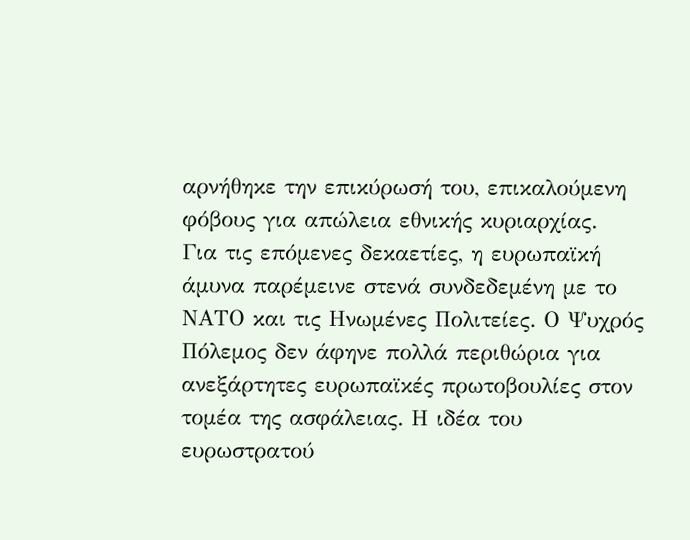αρνήθηκε την επικύρωσή του, επικαλούµενη φόβους για απώλεια εθνικής κυριαρχίας.
Για τις επόµενες δεκαετίες, η ευρωπαϊκή άµυνα παρέµεινε στενά συνδεδεµένη µε το ΝΑΤΟ και τις Ηνωµένες Πολιτείες. Ο Ψυχρός Πόλεµος δεν άφηνε πολλά περιθώρια για ανεξάρτητες ευρωπαϊκές πρωτοβουλίες στον τοµέα της ασφάλειας. Η ιδέα του ευρωστρατού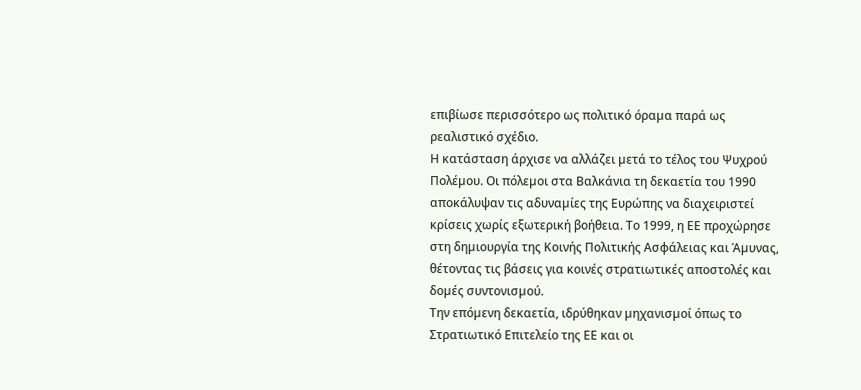επιβίωσε περισσότερο ως πολιτικό όραµα παρά ως ρεαλιστικό σχέδιο.
Η κατάσταση άρχισε να αλλάζει µετά το τέλος του Ψυχρού Πολέµου. Οι πόλεµοι στα Βαλκάνια τη δεκαετία του 1990 αποκάλυψαν τις αδυναµίες της Ευρώπης να διαχειριστεί κρίσεις χωρίς εξωτερική βοήθεια. Το 1999, η ΕΕ προχώρησε στη δηµιουργία της Κοινής Πολιτικής Ασφάλειας και Άµυνας, θέτοντας τις βάσεις για κοινές στρατιωτικές αποστολές και δοµές συντονισµού.
Την επόµενη δεκαετία, ιδρύθηκαν µηχανισµοί όπως το Στρατιωτικό Επιτελείο της ΕΕ και οι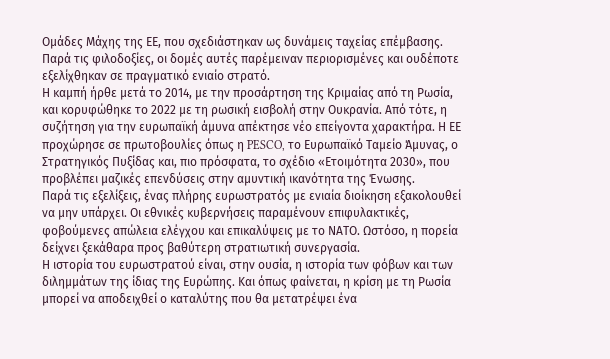Οµάδες Μάχης της ΕΕ, που σχεδιάστηκαν ως δυνάµεις ταχείας επέµβασης. Παρά τις φιλοδοξίες, οι δοµές αυτές παρέµειναν περιορισµένες και ουδέποτε εξελίχθηκαν σε πραγµατικό ενιαίο στρατό.
Η καµπή ήρθε µετά το 2014, µε την προσάρτηση της Κριµαίας από τη Ρωσία, και κορυφώθηκε το 2022 µε τη ρωσική εισβολή στην Ουκρανία. Από τότε, η συζήτηση για την ευρωπαϊκή άµυνα απέκτησε νέο επείγοντα χαρακτήρα. Η ΕΕ προχώρησε σε πρωτοβουλίες όπως η PESCO, το Ευρωπαϊκό Ταµείο Άµυνας, ο Στρατηγικός Πυξίδας και, πιο πρόσφατα, το σχέδιο «Ετοιµότητα 2030», που προβλέπει µαζικές επενδύσεις στην αµυντική ικανότητα της Ένωσης.
Παρά τις εξελίξεις, ένας πλήρης ευρωστρατός µε ενιαία διοίκηση εξακολουθεί να µην υπάρχει. Οι εθνικές κυβερνήσεις παραµένουν επιφυλακτικές, φοβούµενες απώλεια ελέγχου και επικαλύψεις µε το ΝΑΤΟ. Ωστόσο, η πορεία δείχνει ξεκάθαρα προς βαθύτερη στρατιωτική συνεργασία.
Η ιστορία του ευρωστρατού είναι, στην ουσία, η ιστορία των φόβων και των διληµµάτων της ίδιας της Ευρώπης. Και όπως φαίνεται, η κρίση µε τη Ρωσία µπορεί να αποδειχθεί ο καταλύτης που θα µετατρέψει ένα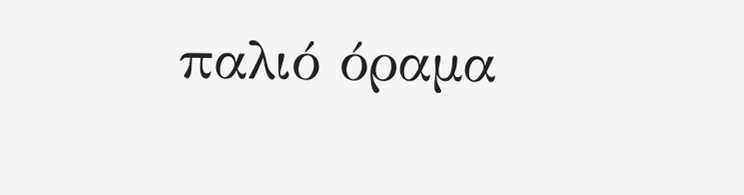παλιό όραµα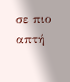σε πιο απτή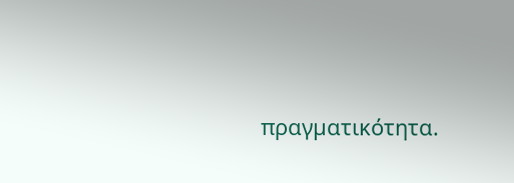πραγµατικότητα.